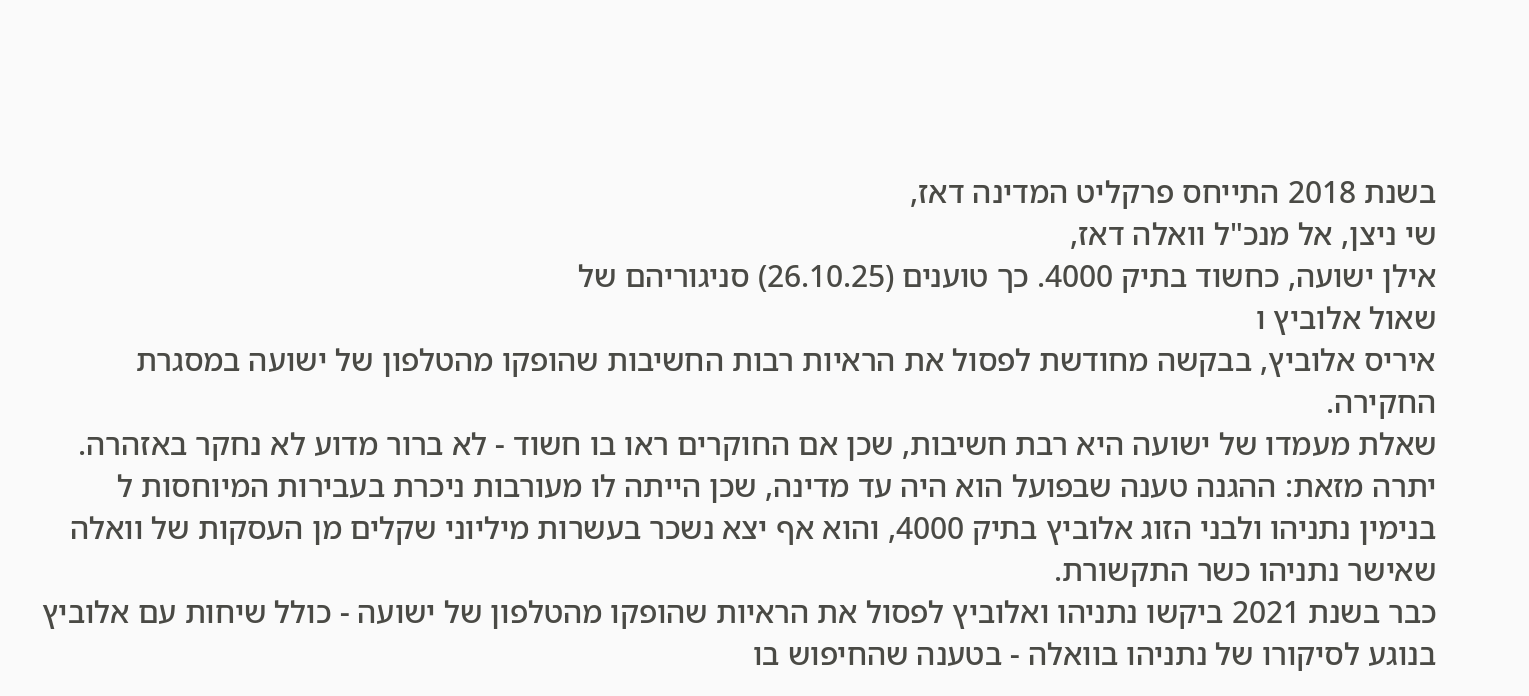בשנת 2018 התייחס פרקליט המדינה דאז,
שי ניצן, אל מנכ"ל וואלה דאז,
אילן ישועה, כחשוד בתיק 4000. כך טוענים (26.10.25) סניגוריהם של
שאול אלוביץ ו
איריס אלוביץ, בבקשה מחודשת לפסול את הראיות רבות החשיבות שהופקו מהטלפון של ישועה במסגרת החקירה.
שאלת מעמדו של ישועה היא רבת חשיבות, שכן אם החוקרים ראו בו חשוד - לא ברור מדוע לא נחקר באזהרה. יתרה מזאת: ההגנה טענה שבפועל הוא היה עד מדינה, שכן הייתה לו מעורבות ניכרת בעבירות המיוחסות ל
בנימין נתניהו ולבני הזוג אלוביץ בתיק 4000, והוא אף יצא נשכר בעשרות מיליוני שקלים מן העסקות של וואלה שאישר נתניהו כשר התקשורת.
כבר בשנת 2021 ביקשו נתניהו ואלוביץ לפסול את הראיות שהופקו מהטלפון של ישועה - כולל שיחות עם אלוביץ בנוגע לסיקורו של נתניהו בוואלה - בטענה שהחיפוש בו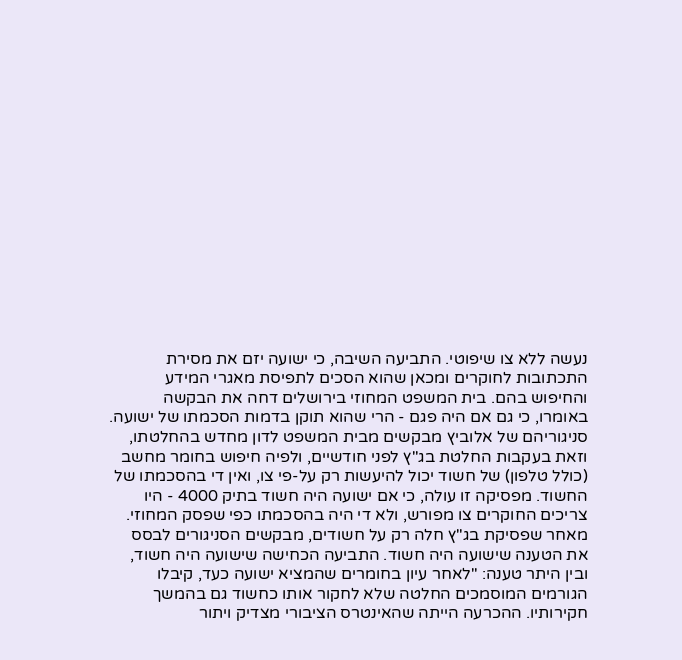נעשה ללא צו שיפוטי. התביעה השיבה, כי ישועה יזם את מסירת התכתובות לחוקרים ומכאן שהוא הסכים לתפיסת מאגרי המידע והחיפוש בהם. בית המשפט המחוזי בירושלים דחה את הבקשה באומרו, כי גם אם היה פגם - הרי שהוא תוקן בדמות הסכמתו של ישועה.
סניגוריהם של אלוביץ מבקשים מבית המשפט לדון מחדש בהחלטתו, וזאת בעקבות החלטת בג"ץ לפני חודשיים, ולפיה חיפוש בחומר מחשב (כולל טלפון) של חשוד יכול להיעשות רק על-פי צו, ואין די בהסכמתו של החשוד. מפסיקה זו עולה, כי אם ישועה היה חשוד בתיק 4000 - היו צריכים החוקרים צו מפורש, ולא די היה בהסכמתו כפי שפסק המחוזי.
מאחר שפסיקת בג"ץ חלה רק על חשודים, מבקשים הסניגורים לבסס את הטענה שישועה היה חשוד. התביעה הכחישה שישועה היה חשוד, ובין היתר טענה: "לאחר עיון בחומרים שהמציא ישועה כעד, קיבלו הגורמים המוסמכים החלטה שלא לחקור אותו כחשוד גם בהמשך חקירותיו. ההכרעה הייתה שהאינטרס הציבורי מצדיק ויתור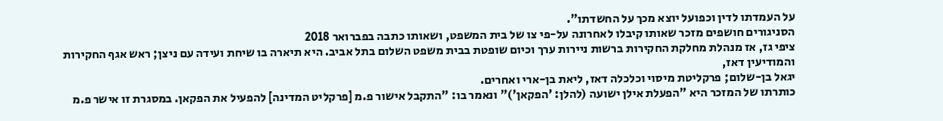על העמדתו לדין וכפועל יוצא מכך על החשדתו".
הסניגורים חושפים מזכר שאותו קיבלו לאחרונה על-פי צו של בית המשפט, ושאותו כתבה בפברואר 2018
ציפי גז, אז מנהלת מחלקת החקירות ברשות ניירות ערך וכיום שופטת בבית משפט השלום בתל אביב. היא תיארה בו שיחת ועידה עם ניצן; ראש אגף החקירות והמודיעין דאז,
יגאל בן-שלום; פרקליטת מיסוי וכלכלה דאז, ליאת בן-ארי ואחרים.
כותרתו של המזכר היא "הפעלת אילן ישועה (להלן: 'הפקאן')" ונאמר בו: "התקבל אישור פ.מ [פרקליט המדינה] להפעיל את הפקאן. במסגרת זו אישר פ.מ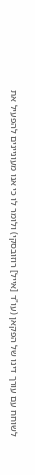לשוחח עם עורך דינו של הפקאן (עו"ד [אייל] רוזובסקי) ולומר לו כי אנו מעוניינים להפעיל את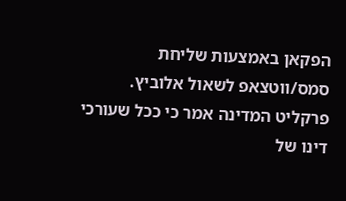הפקאן באמצעות שליחת סמס/ווטצאפ לשאול אלוביץ. פרקליט המדינה אמר כי ככל שעורכי דינו של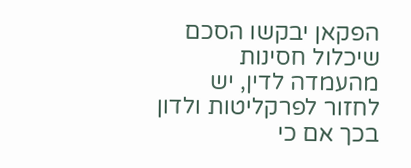הפקאן יבקשו הסכם שיכלול חסינות מהעמדה לדין, יש לחזור לפרקליטות ולדון בכך אם כי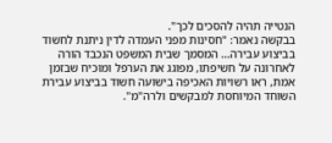הנטייה תהיה להסכים לכך".
בבקשה נאמר: "חסינות מפני העמדה לדין ניתנת לחשוד בביצוע עבירה... המסמך שבית המשפט הנכבד הורה לאחרונה על חשיפתו, מפוגג את הערפל ומוכיח שבזמן אמת, ראו רשויות האכיפה בישועה חשוד בביצוע עבירת השוחד המיוחסת למבקשים ולרה"מ".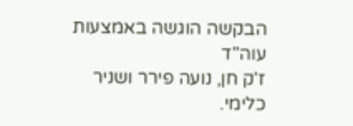הבקשה הוגשה באמצעות עוה"ד
ז'ק חן, נועה פירר ושניר כלימי.